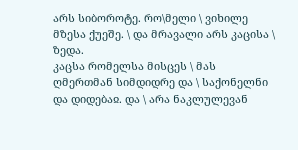არს სიბოროტე. რო\მელი \ ვიხილე მზესა ქუეშე. \ და მრავალი არს კაცისა \ ზედა.
კაცსა რომელსა მისცეს \ მას ღმერთმან სიმდიდრე და \ საქონელნი და დიდებაჲ. და \ არა ნაკლულევან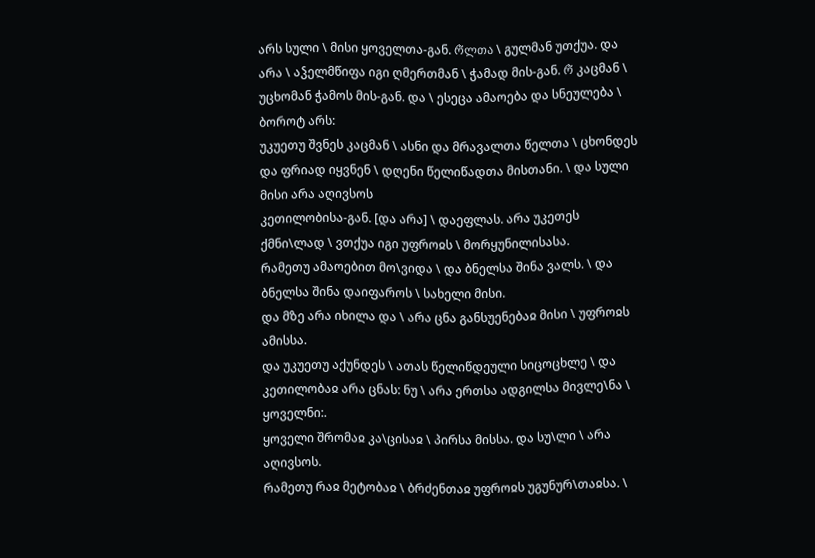არს სული \ მისი ყოველთა-გან. რ̃ლთა \ გულმან უთქუა. და არა \ აჴელმწიფა იგი ღმერთმან \ ჭამად მის-გან. რ̃ კაცმან \ უცხომან ჭამოს მის-გან. და \ ესეცა ამაოება და სნეულება \ ბოროტ არს:
უკუეთუ შვნეს კაცმან \ ასნი და მრავალთა წელთა \ ცხონდეს და ფრიად იყვნენ \ დღენი წელიწადთა მისთანი. \ და სული მისი არა აღივსოს
კეთილობისა-გან. [და არა] \ დაეფლას. არა უკეთეს ქმნი\ლად \ ვთქუა იგი უფროჲს \ მორყუნილისასა.
რამეთუ ამაოებით მო\ვიდა \ და ბნელსა შინა ვალს. \ და ბნელსა შინა დაიფაროს \ სახელი მისი.
და მზე არა იხილა და \ არა ცნა განსუენებაჲ მისი \ უფროჲს ამისსა.
და უკუეთუ აქუნდეს \ ათას წელიწდეული სიცოცხლე \ და კეთილობაჲ არა ცნას: ნუ \ არა ერთსა ადგილსა მივლე\ნა \ ყოველნი:.
ყოველი შრომაჲ კა\ცისაჲ \ პირსა მისსა. და სუ\ლი \ არა აღივსოს.
რამეთუ რაჲ მეტობაჲ \ ბრძენთაჲ უფროჲს უგუნურ\თაჲსა. \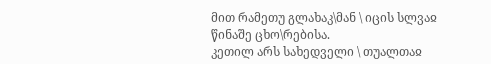მით რამეთუ გლახაკ\მან \ იცის სლვაჲ წინაშე ცხო\რებისა.
კეთილ არს სახედველი \ თუალთაჲ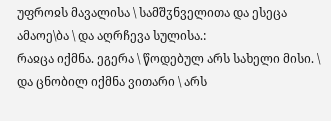უფროჲს მავალისა \ სამშჳნველითა და ესეცა ამაოე\ბა \ და აღრჩევა სულისა.:
რაჲცა იქმნა. ეგერა \ წოდებულ არს სახელი მისი. \ და ცნობილ იქმნა ვითარი \ არს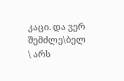კაცი. და ვერ შემძლე\ბელ \ არს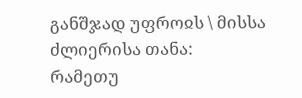განშჯად უფროჲს \ მისსა ძლიერისა თანა:
რამეთუ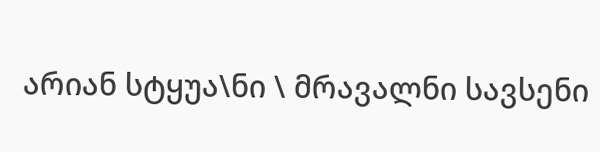არიან სტყუა\ნი \ მრავალნი სავსენი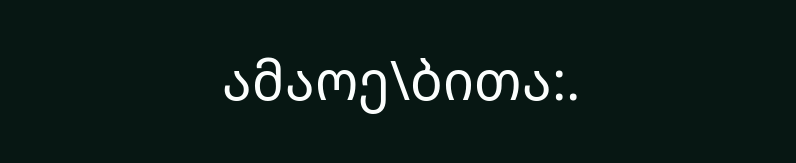ამაოე\ბითა:.